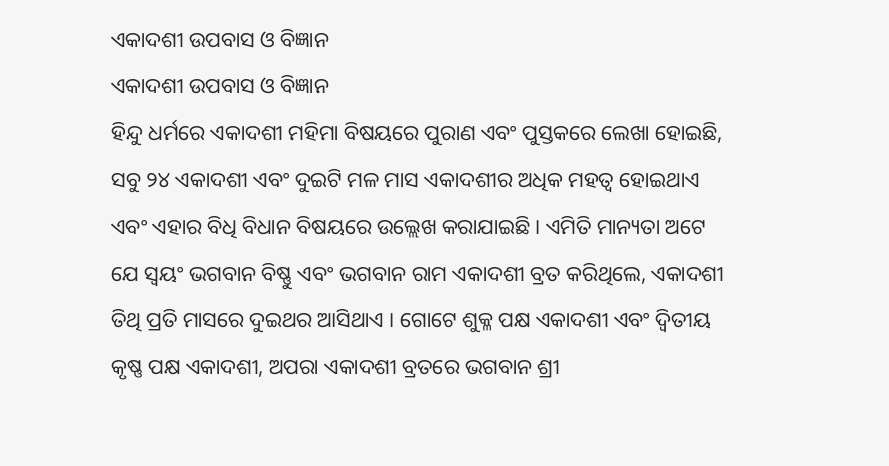ଏକାଦଶୀ ଉପବାସ ଓ ବିଜ୍ଞାନ
ଏକାଦଶୀ ଉପବାସ ଓ ବିଜ୍ଞାନ
ହିନ୍ଦୁ ଧର୍ମରେ ଏକାଦଶୀ ମହିମା ବିଷୟରେ ପୁରାଣ ଏବଂ ପୁସ୍ତକରେ ଲେଖା ହୋଇଛି, ସବୁ ୨୪ ଏକାଦଶୀ ଏବଂ ଦୁଇଟି ମଳ ମାସ ଏକାଦଶୀର ଅଧିକ ମହତ୍ଵ ହୋଇଥାଏ ଏବଂ ଏହାର ବିଧି ବିଧାନ ବିଷୟରେ ଉଲ୍ଲେଖ କରାଯାଇଛି । ଏମିତି ମାନ୍ୟତା ଅଟେ ଯେ ସ୍ଵୟଂ ଭଗବାନ ବିଷ୍ଣୁ ଏବଂ ଭଗବାନ ରାମ ଏକାଦଶୀ ବ୍ରତ କରିଥିଲେ, ଏକାଦଶୀ ତିଥି ପ୍ରତି ମାସରେ ଦୁଇଥର ଆସିଥାଏ । ଗୋଟେ ଶୁକ୍ଳ ପକ୍ଷ ଏକାଦଶୀ ଏବଂ ଦ୍ଵିତୀୟ କୃଷ୍ଣ ପକ୍ଷ ଏକାଦଶୀ, ଅପରା ଏକାଦଶୀ ବ୍ରତରେ ଭଗବାନ ଶ୍ରୀ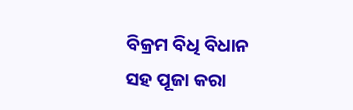ବିକ୍ରମ ବିଧି ବିଧାନ ସହ ପୂଜା କରା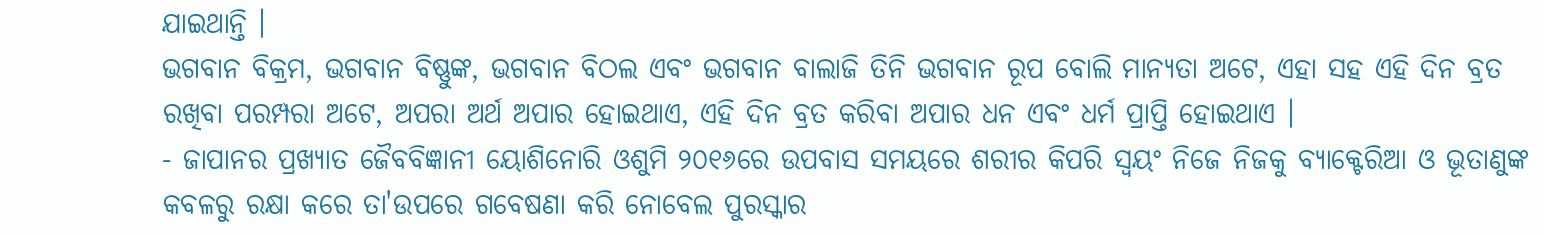ଯାଇଥାନ୍ତି ।
ଭଗବାନ ବିକ୍ରମ, ଭଗବାନ ବିଷ୍ଣୁଙ୍କ, ଭଗବାନ ବିଠଲ ଏବଂ ଭଗବାନ ବାଲାଜି ତିନି ଭଗବାନ ରୂପ ବୋଲି ମାନ୍ୟତା ଅଟେ, ଏହା ସହ ଏହି ଦିନ ବ୍ରତ ରଖିବା ପରମ୍ପରା ଅଟେ, ଅପରା ଅର୍ଥ ଅପାର ହୋଇଥାଏ, ଏହି ଦିନ ବ୍ରତ କରିବା ଅପାର ଧନ ଏବଂ ଧର୍ମ ପ୍ରାପ୍ତି ହୋଇଥାଏ ।
- ଜାପାନର ପ୍ରଖ୍ୟାତ ଜୈବବିଜ୍ଞାନୀ ୟୋଶିନୋରି ଓଶୁମି ୨୦୧୬ରେ ଉପବାସ ସମୟରେ ଶରୀର କିପରି ସ୍ଵୟଂ ନିଜେ ନିଜକୁ ବ୍ୟାକ୍ଟେରିଆ ଓ ଭୂତାଣୁଙ୍କ କବଳରୁ ରକ୍ଷା କରେ ତା'ଉପରେ ଗବେଷଣା କରି ନୋବେଲ ପୁରସ୍କାର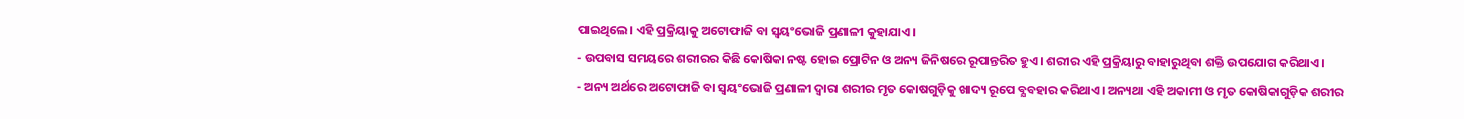ପାଇଥିଲେ। ଏହି ପ୍ରକ୍ରିୟାକୁ ଅଟୋଫାଜି ବା ସ୍ଵୟଂଭୋଜି ପ୍ରଣାଳୀ କୁହାଯାଏ।
- ଉପବାସ ସମୟରେ ଶରୀରର କିଛି କୋଷିକା ନଷ୍ଟ ହୋଇ ପ୍ରୋଟିନ ଓ ଅନ୍ୟ ଜିନିଷରେ ରୂପାନ୍ତରିତ ହୁଏ। ଶରୀର ଏହି ପ୍ରକ୍ରିୟାରୁ ବାହାରୁଥିବା ଶକ୍ତି ଉପଯୋଗ କରିଥାଏ।
- ଅନ୍ୟ ଅର୍ଥରେ ଅଟୋଫାଜି ବା ସ୍ବୟଂଭୋଜି ପ୍ରଣାଳୀ ଦ୍ୱାରା ଶରୀର ମୃତ କୋଷଗୁଡ଼ିକୁ ଖାଦ୍ୟ ରୂପେ ବ୍ଯବହାର କରିଥାଏ। ଅନ୍ୟଥା ଏହି ଅକାମୀ ଓ ମୃତ କୋଷିକାଗୁଡ଼ିକ ଶରୀର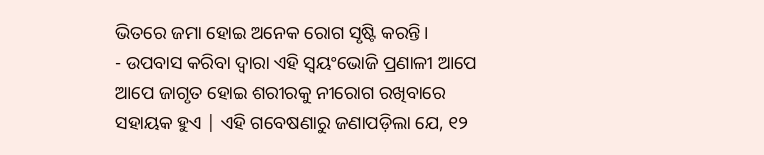ଭିତରେ ଜମା ହୋଇ ଅନେକ ରୋଗ ସୃଷ୍ଟି କରନ୍ତି।
- ଉପବାସ କରିବା ଦ୍ୱାରା ଏହି ସ୍ୱୟଂଭୋଜି ପ୍ରଣାଳୀ ଆପେ ଆପେ ଜାଗୃତ ହୋଇ ଶରୀରକୁ ନୀରୋଗ ରଖିବାରେ ସହାୟକ ହୁଏ | ଏହି ଗବେଷଣାରୁ ଜଣାପଡ଼ିଲା ଯେ, ୧୨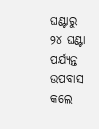ଘଣ୍ଟାରୁ ୨୪ ଘଣ୍ଟା ପର୍ଯ୍ୟନ୍ତ ଉପବାସ କଲେ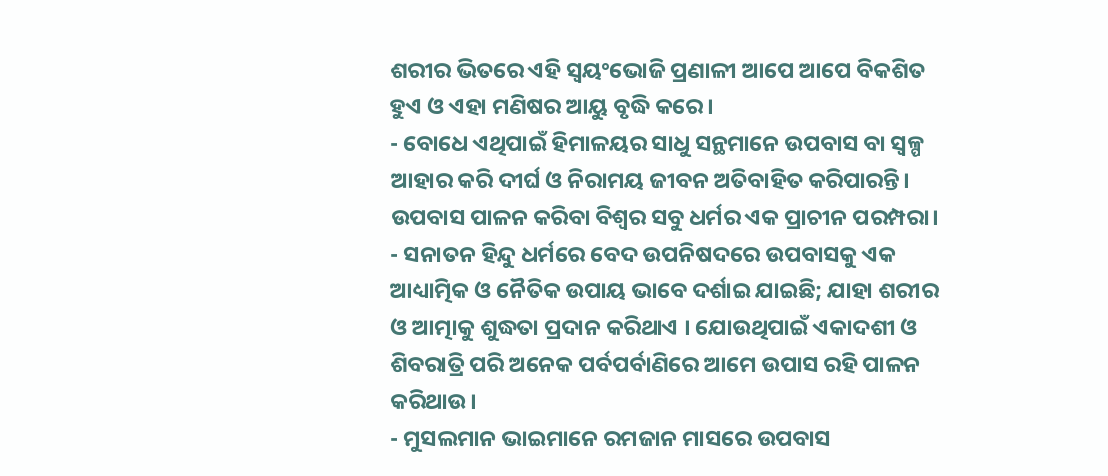ଶରୀର ଭିତରେ ଏହି ସ୍ଵୟଂଭୋଜି ପ୍ରଣାଳୀ ଆପେ ଆପେ ବିକଶିତ ହୁଏ ଓ ଏହା ମଣିଷର ଆୟୁ ବୃଦ୍ଧି କରେ।
- ବୋଧେ ଏଥିପାଇଁ ହିମାଳୟର ସାଧୁ ସନ୍ଥମାନେ ଉପବାସ ବା ସ୍ଵଳ୍ପ ଆହାର କରି ଦୀର୍ଘ ଓ ନିରାମୟ ଜୀବନ ଅତିବାହିତ କରିପାରନ୍ତି।
ଉପବାସ ପାଳନ କରିବା ବିଶ୍ଵର ସବୁ ଧର୍ମର ଏକ ପ୍ରାଚୀନ ପରମ୍ପରା।
- ସନାତନ ହିନ୍ଦୁ ଧର୍ମରେ ବେଦ ଉପନିଷଦରେ ଉପବାସକୁ ଏକ ଆଧ୍ୟାତ୍ମିକ ଓ ନୈତିକ ଉପାୟ ଭାବେ ଦର୍ଶାଇ ଯାଇଛି; ଯାହା ଶରୀର ଓ ଆତ୍ମାକୁ ଶୁଦ୍ଧତା ପ୍ରଦାନ କରିଥାଏ । ଯୋଉଥିପାଇଁ ଏକାଦଶୀ ଓ ଶିବରାତ୍ରି ପରି ଅନେକ ପର୍ବପର୍ବାଣିରେ ଆମେ ଉପାସ ରହି ପାଳନ କରିଥାଉ।
- ମୁସଲମାନ ଭାଇମାନେ ରମଜାନ ମାସରେ ଉପବାସ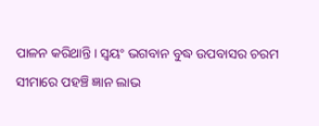ପାଳନ କରିଥାନ୍ତି। ସ୍ଵୟଂ ଭଗବାନ ବୁଦ୍ଧ ଉପବାସର ଚରମ ସୀମାରେ ପହଞ୍ଚି ଜ୍ଞାନ ଲାଭ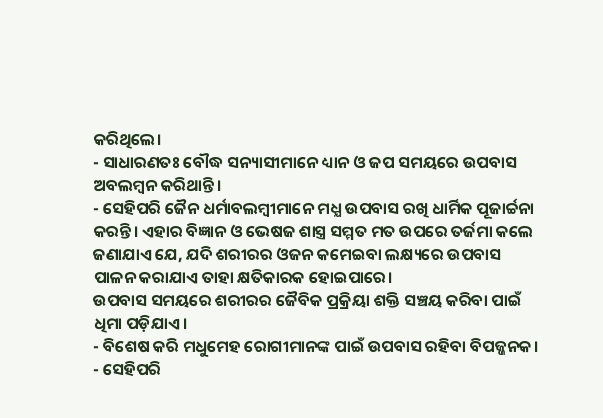କରିଥିଲେ।
- ସାଧାରଣତଃ ବୌଦ୍ଧ ସନ୍ୟାସୀମାନେ ଧ୍ୟାନ ଓ ଜପ ସମୟରେ ଉପବାସ ଅବଲମ୍ବନ କରିଥାନ୍ତି।
- ସେହିପରି ଜୈନ ଧର୍ମାବଲମ୍ବୀମାନେ ମଧ୍ଯ ଉପବାସ ରଖି ଧାର୍ମିକ ପୂଜାର୍ଚ୍ଚନା କରନ୍ତି। ଏହାର ବିଜ୍ଞାନ ଓ ଭେଷଜ ଶାସ୍ତ୍ର ସମ୍ମତ ମତ ଉପରେ ତର୍ଜମା କଲେ ଜଣାଯାଏ ଯେ, ଯଦି ଶରୀରର ଓଜନ କମେଇବା ଲକ୍ଷ୍ୟରେ ଉପବାସ ପାଳନ କରାଯାଏ ତାହା କ୍ଷତିକାରକ ହୋଇପାରେ।
ଉପବାସ ସମୟରେ ଶରୀରର ଜୈବିକ ପ୍ରକ୍ରିୟା ଶକ୍ତି ସଞ୍ଚୟ କରିବା ପାଇଁ ଧିମା ପଡ଼ିଯାଏ।
- ବିଶେଷ କରି ମଧୁମେହ ରୋଗୀମାନଙ୍କ ପାଇଁ ଉପବାସ ରହିବା ବିପଜ୍ଜନକ।
- ସେହିପରି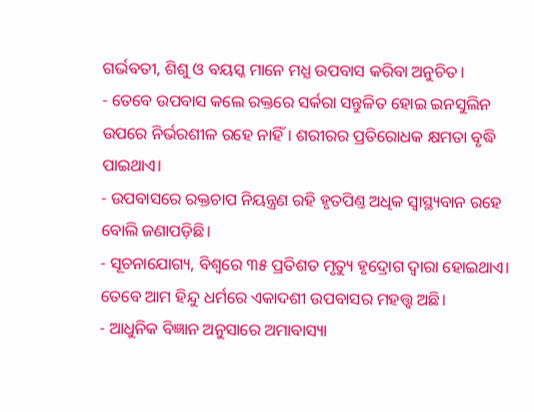ଗର୍ଭବତୀ, ଶିଶୁ ଓ ବୟସ୍କ ମାନେ ମଧ୍ଯ ଉପବାସ କରିବା ଅନୁଚିତ।
- ତେବେ ଉପବାସ କଲେ ରକ୍ତରେ ସର୍କରା ସନ୍ତୁଳିତ ହୋଇ ଇନସୁଲିନ ଉପରେ ନିର୍ଭରଶୀଳ ରହେ ନାହିଁ। ଶରୀରର ପ୍ରତିରୋଧକ କ୍ଷମତା ବୃଦ୍ଧି ପାଇଥାଏ।
- ଉପବାସରେ ରକ୍ତଚାପ ନିୟନ୍ତ୍ରଣ ରହି ହୃତପିଣ୍ତ ଅଧିକ ସ୍ଵାସ୍ଥ୍ୟବାନ ରହେ ବୋଲି ଜଣାପଡ଼ିଛି।
- ସୂଚନାଯୋଗ୍ୟ, ବିଶ୍ବରେ ୩୫ ପ୍ରତିଶତ ମୃତ୍ୟୁ ହୃଦ୍ରୋଗ ଦ୍ୱାରା ହୋଇଥାଏ। ତେବେ ଆମ ହିନ୍ଦୁ ଧର୍ମରେ ଏକାଦଶୀ ଉପବାସର ମହତ୍ତ୍ୱ ଅଛି।
- ଆଧୁନିକ ବିଜ୍ଞାନ ଅନୁସାରେ ଅମାବାସ୍ୟା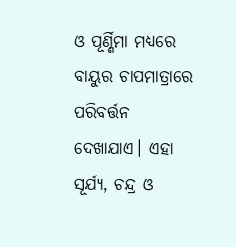ଓ ପୂର୍ଣ୍ଣିମା ମଧ୍ୟରେ ବାୟୁର ଚାପମାତ୍ରାରେ ପରିବର୍ତ୍ତନ ଦେଖାଯାଏ। ଏହା ସୂର୍ଯ୍ୟ, ଚନ୍ଦ୍ର ଓ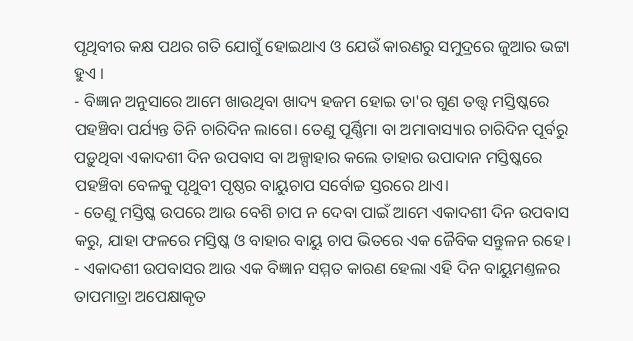ପୃଥିବୀର କକ୍ଷ ପଥର ଗତି ଯୋଗୁଁ ହୋଇଥାଏ ଓ ଯେଉଁ କାରଣରୁ ସମୁଦ୍ରରେ ଜୁଆର ଭଟ୍ଟା ହୁଏ ।
- ବିଜ୍ଞାନ ଅନୁସାରେ ଆମେ ଖାଉଥିବା ଖାଦ୍ୟ ହଜମ ହୋଇ ତା'ର ଗୁଣ ତତ୍ତ୍ୱ ମସ୍ତିଷ୍କରେ ପହଞ୍ଚିବା ପର୍ଯ୍ୟନ୍ତ ତିନି ଚାରିଦିନ ଲାଗେ। ତେଣୁ ପୂର୍ଣ୍ଣିମା ବା ଅମାବାସ୍ୟାର ଚାରିଦିନ ପୂର୍ବରୁ ପଡ଼ୁଥିବା ଏକାଦଶୀ ଦିନ ଉପବାସ ବା ଅଳ୍ପାହାର କଲେ ତାହାର ଉପାଦାନ ମସ୍ତିଷ୍କରେ ପହଞ୍ଚିବା ବେଳକୁ ପୃଥୁବୀ ପୃଷ୍ଠର ବାୟୁଚାପ ସର୍ବୋଚ୍ଚ ସ୍ତରରେ ଥାଏ।
- ତେଣୁ ମସ୍ତିଷ୍କ ଉପରେ ଆଉ ବେଶି ଚାପ ନ ଦେବା ପାଇଁ ଆମେ ଏକାଦଶୀ ଦିନ ଉପବାସ କରୁ, ଯାହା ଫଳରେ ମସ୍ତିଷ୍କ ଓ ବାହାର ବାୟୁ ଚାପ ଭିତରେ ଏକ ଜୈବିକ ସନ୍ତୁଳନ ରହେ।
- ଏକାଦଶୀ ଉପବାସର ଆଉ ଏକ ବିଜ୍ଞାନ ସମ୍ମତ କାରଣ ହେଲା ଏହି ଦିନ ବାୟୁମଣ୍ତଳର ତାପମାତ୍ରା ଅପେକ୍ଷାକୃତ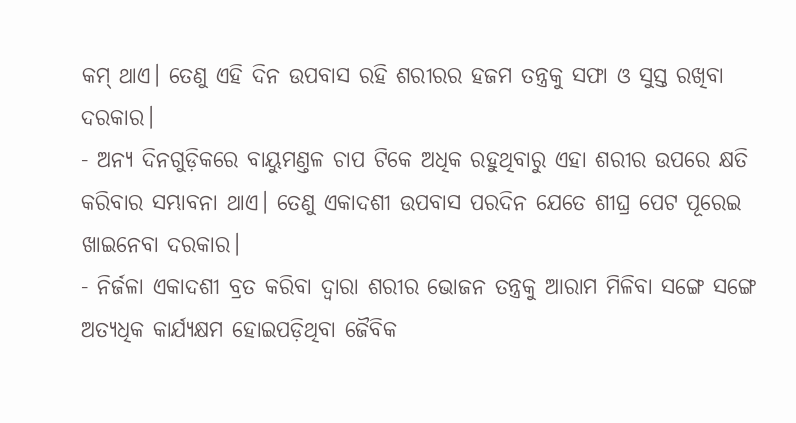କମ୍ ଥାଏ। ତେଣୁ ଏହି ଦିନ ଉପବାସ ରହି ଶରୀରର ହଜମ ତନ୍ତ୍ରକୁ ସଫା ଓ ସୁସ୍ତ ରଖିବା ଦରକାର।
- ଅନ୍ୟ ଦିନଗୁଡ଼ିକରେ ବାୟୁମଣ୍ତଳ ଚାପ ଟିକେ ଅଧିକ ରହୁଥିବାରୁ ଏହା ଶରୀର ଉପରେ କ୍ଷତି କରିବାର ସମ୍ଭାବନା ଥାଏ। ତେଣୁ ଏକାଦଶୀ ଉପବାସ ପରଦିନ ଯେତେ ଶୀଘ୍ର ପେଟ ପୂରେଇ ଖାଇନେବା ଦରକାର।
- ନିର୍ଜଳା ଏକାଦଶୀ ବ୍ରତ କରିବା ଦ୍ୱାରା ଶରୀର ଭୋଜନ ତନ୍ତ୍ରକୁ ଆରାମ ମିଳିବା ସଙ୍ଗେ ସଙ୍ଗେ ଅତ୍ୟଧିକ କାର୍ଯ୍ୟକ୍ଷମ ହୋଇପଡ଼ିଥିବା ଜୈବିକ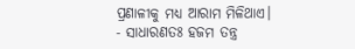ପ୍ରଣାଳୀକୁ ମଧ୍ଯ ଆରାମ ମିଳିଥାଏ।
- ସାଧାରଣତଃ ହଜମ ତନ୍ତ୍ର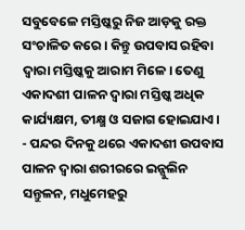ସବୁବେଳେ ମସ୍ତିଷ୍କରୁ ନିଜ ଆଡ଼କୁ ରକ୍ତ ସଂଚାଳିତ କରେ। କିନ୍ତୁ ଉପବାସ ରହିବା ଦ୍ବାରା ମସ୍ତିଷ୍କକୁ ଆରାମ ମିଳେ। ତେଣୁ ଏକାଦଶୀ ପାଳନ ଦ୍ବାରା ମସ୍ତିଷ୍କ ଅଧିକ କାର୍ଯ୍ୟକ୍ଷମ, ତୀକ୍ଷ୍ମ ଓ ସଜାଗ ହୋଇଯାଏ।
- ପନ୍ଦର ଦିନକୁ ଥରେ ଏକାଦଶୀ ଉପବାସ ପାଳନ ଦ୍ୱାରା ଶରୀରରେ ଇନ୍ସୁଲିନ ସନ୍ତୁଳନ, ମଧୁମେହରୁ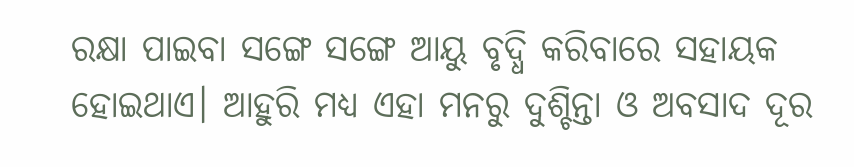ରକ୍ଷା ପାଇବା ସଙ୍ଗେ ସଙ୍ଗେ ଆୟୁ ବୃଦ୍ଧି କରିବାରେ ସହାୟକ ହୋଇଥାଏ। ଆହୁରି ମଧ୍ଯ ଏହା ମନରୁ ଦୁଶ୍ଚିନ୍ତା ଓ ଅବସାଦ ଦୂର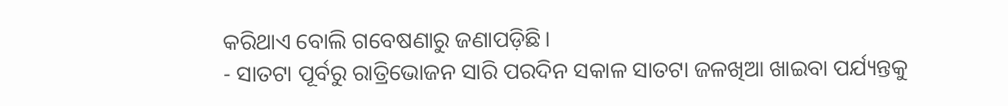କରିଥାଏ ବୋଲି ଗବେଷଣାରୁ ଜଣାପଡ଼ିଛି।
- ସାତଟା ପୂର୍ବରୁ ରାତ୍ରିଭୋଜନ ସାରି ପରଦିନ ସକାଳ ସାତଟା ଜଳଖିଆ ଖାଇବା ପର୍ଯ୍ୟନ୍ତକୁ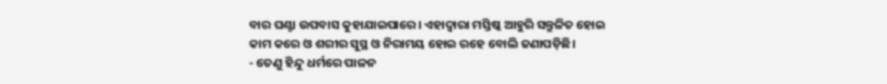ବାର ଘଣ୍ଟା ଉପବାସ କୁହାଯାଇପାରେ। ଏହାଦ୍ବାରା ମସ୍ତିଷ୍କ ଆହୁରି ସନ୍ତୁଳିତ ହୋଇ କାମ କରେ ଓ ଶରୀର ସୁସ୍ଥ ଓ ନିରାମୟ ହୋଇ ରହେ ବୋଲି ଜଣାପଡ଼ିଛି।
- ତେଣୁ ହିନ୍ଦୁ ଧର୍ମରେ ପାଳନ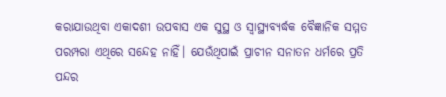କରାଯାଉଥିବା ଏକାଦଶୀ ଉପବାସ ଏକ ସୁସ୍ଥ ଓ ସ୍ବାସ୍ଥ୍ୟବ୍ୟର୍ଦ୍ଧକ ବୈଜ୍ଞାନିକ ସମ୍ମତ ପରମ୍ପରା ଏଥିରେ ସନ୍ଦେହ ନାହିଁ। ଯେଉଁଥିପାଇଁ ପ୍ରାଚୀନ ସନାତନ ଧର୍ମରେ ପ୍ରତି ପନ୍ଦର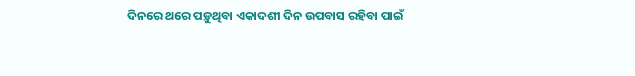ଦିନରେ ଥରେ ପଡ଼ୁଥିବା ଏକାଦଶୀ ଦିନ ଉପବାସ ରହିବା ପାଇଁ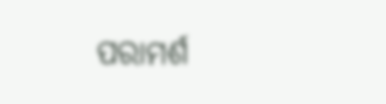ପରାମର୍ଶ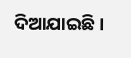ଦିଆଯାଇଛି।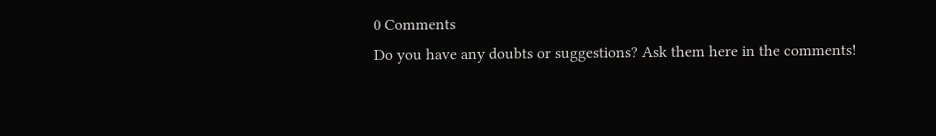0 Comments
Do you have any doubts or suggestions? Ask them here in the comments!